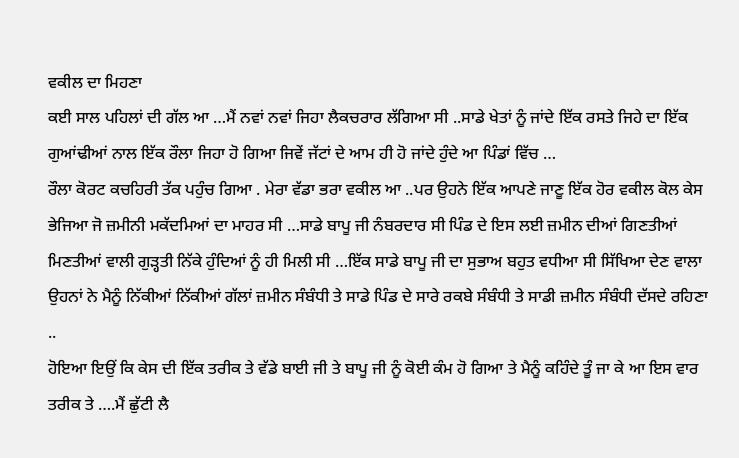ਵਕੀਲ ਦਾ ਮਿਹਣਾ
ਕਈ ਸਾਲ ਪਹਿਲਾਂ ਦੀ ਗੱਲ ਆ …ਮੈਂ ਨਵਾਂ ਨਵਾਂ ਜਿਹਾ ਲੈਕਚਰਾਰ ਲੱਗਿਆ ਸੀ ..ਸਾਡੇ ਖੇਤਾਂ ਨੂੰ ਜਾਂਦੇ ਇੱਕ ਰਸਤੇ ਜਿਹੇ ਦਾ ਇੱਕ ਗੁਆਂਢੀਆਂ ਨਾਲ ਇੱਕ ਰੌਲਾ ਜਿਹਾ ਹੋ ਗਿਆ ਜਿਵੇਂ ਜੱਟਾਂ ਦੇ ਆਮ ਹੀ ਹੋ ਜਾਂਦੇ ਹੁੰਦੇ ਆ ਪਿੰਡਾਂ ਵਿੱਚ …
ਰੌਲਾ ਕੋਰਟ ਕਚਹਿਰੀ ਤੱਕ ਪਹੁੰਚ ਗਿਆ . ਮੇਰਾ ਵੱਡਾ ਭਰਾ ਵਕੀਲ ਆ ..ਪਰ ਉਹਨੇ ਇੱਕ ਆਪਣੇ ਜਾਣੂ ਇੱਕ ਹੋਰ ਵਕੀਲ ਕੋਲ ਕੇਸ ਭੇਜਿਆ ਜੋ ਜ਼ਮੀਨੀ ਮਕੱਦਮਿਆਂ ਦਾ ਮਾਹਰ ਸੀ …ਸਾਡੇ ਬਾਪੂ ਜੀ ਨੰਬਰਦਾਰ ਸੀ ਪਿੰਡ ਦੇ ਇਸ ਲਈ ਜ਼ਮੀਨ ਦੀਆਂ ਗਿਣਤੀਆਂ ਮਿਣਤੀਆਂ ਵਾਲੀ ਗੁੜ੍ਹਤੀ ਨਿੱਕੇ ਹੁੰਦਿਆਂ ਨੂੰ ਹੀ ਮਿਲੀ ਸੀ …ਇੱਕ ਸਾਡੇ ਬਾਪੂ ਜੀ ਦਾ ਸੁਭਾਅ ਬਹੁਤ ਵਧੀਆ ਸੀ ਸਿੱਖਿਆ ਦੇਣ ਵਾਲਾ ਉਹਨਾਂ ਨੇ ਮੈਨੂੰ ਨਿੱਕੀਆਂ ਨਿੱਕੀਆਂ ਗੱਲਾਂ ਜ਼ਮੀਨ ਸੰਬੰਧੀ ਤੇ ਸਾਡੇ ਪਿੰਡ ਦੇ ਸਾਰੇ ਰਕਬੇ ਸੰਬੰਧੀ ਤੇ ਸਾਡੀ ਜ਼ਮੀਨ ਸੰਬੰਧੀ ਦੱਸਦੇ ਰਹਿਣਾ ..
ਹੋਇਆ ਇਉਂ ਕਿ ਕੇਸ ਦੀ ਇੱਕ ਤਰੀਕ ਤੇ ਵੱਡੇ ਬਾਈ ਜੀ ਤੇ ਬਾਪੂ ਜੀ ਨੂੰ ਕੋਈ ਕੰਮ ਹੋ ਗਿਆ ਤੇ ਮੈਨੂੰ ਕਹਿੰਦੇ ਤੂੰ ਜਾ ਕੇ ਆ ਇਸ ਵਾਰ ਤਰੀਕ ਤੇ ….ਮੈਂ ਛੁੱਟੀ ਲੈ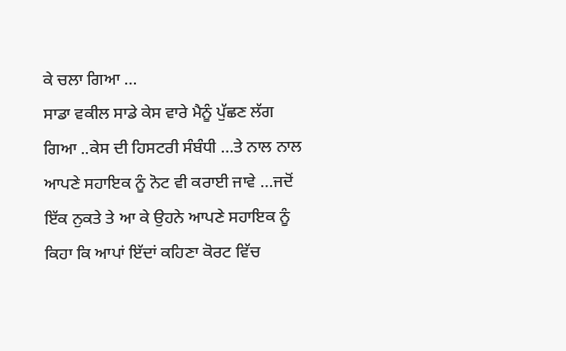ਕੇ ਚਲਾ ਗਿਆ …
ਸਾਡਾ ਵਕੀਲ ਸਾਡੇ ਕੇਸ ਵਾਰੇ ਮੈਨੂੰ ਪੁੱਛਣ ਲੱਗ ਗਿਆ ..ਕੇਸ ਦੀ ਹਿਸਟਰੀ ਸੰਬੰਧੀ …ਤੇ ਨਾਲ ਨਾਲ ਆਪਣੇ ਸਹਾਇਕ ਨੂੰ ਨੋਟ ਵੀ ਕਰਾਈ ਜਾਵੇ …ਜਦੋਂ ਇੱਕ ਨੁਕਤੇ ਤੇ ਆ ਕੇ ਉਹਨੇ ਆਪਣੇ ਸਹਾਇਕ ਨੂੰ ਕਿਹਾ ਕਿ ਆਪਾਂ ਇੱਦਾਂ ਕਹਿਣਾ ਕੋਰਟ ਵਿੱਚ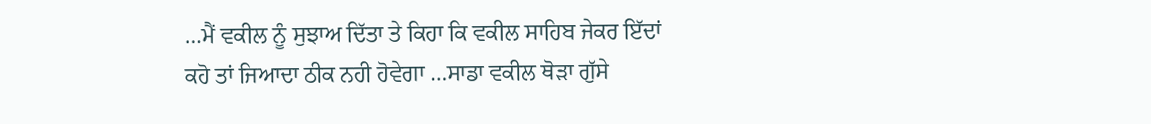…ਮੈਂ ਵਕੀਲ ਨੂੰ ਸੁਝਾਅ ਦਿੱਤਾ ਤੇ ਕਿਹਾ ਕਿ ਵਕੀਲ ਸਾਹਿਬ ਜੇਕਰ ਇੱਦਾਂ ਕਹੋ ਤਾਂ ਜਿਆਦਾ ਠੀਕ ਨਹੀ ਹੋਵੇਗਾ …ਸਾਡਾ ਵਕੀਲ ਥੋੜਾ ਗੁੱਸੇ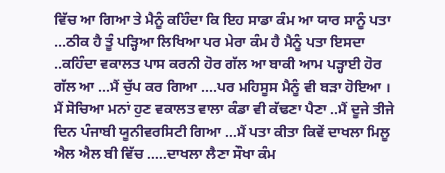ਵਿੱਚ ਆ ਗਿਆ ਤੇ ਮੈਨੂੰ ਕਹਿੰਦਾ ਕਿ ਇਹ ਸਾਡਾ ਕੰਮ ਆ ਯਾਰ ਸਾਨੂੰ ਪਤਾ …ਠੀਕ ਹੈ ਤੂੰ ਪੜ੍ਹਿਆ ਲਿਖਿਆ ਪਰ ਮੇਰਾ ਕੰਮ ਹੈ ਮੈਨੂੰ ਪਤਾ ਇਸਦਾ ..ਕਹਿੰਦਾ ਵਕਾਲਤ ਪਾਸ ਕਰਨੀ ਹੋਰ ਗੱਲ ਆ ਬਾਕੀ ਆਮ ਪੜ੍ਹਾਈ ਹੋਰ ਗੱਲ ਆ …ਮੈਂ ਚੁੱਪ ਕਰ ਗਿਆ ….ਪਰ ਮਹਿਸੂਸ ਮੈਨੂੰ ਵੀ ਬੜਾ ਹੋਇਆ ।
ਮੈਂ ਸੋਚਿਆ ਮਨਾਂ ਹੁਣ ਵਕਾਲਤ ਵਾਲਾ ਕੰਡਾ ਵੀ ਕੱਢਣਾ ਪੈਣਾ ..ਮੈਂ ਦੂਜੇ ਤੀਜੇ ਦਿਨ ਪੰਜਾਬੀ ਯੂਨੀਵਰਸਿਟੀ ਗਿਆ …ਮੈਂ ਪਤਾ ਕੀਤਾ ਕਿਵੇਂ ਦਾਖਲਾ ਮਿਲੂ ਐਲ ਐਲ ਬੀ ਵਿੱਚ …..ਦਾਖਲਾ ਲੈਣਾ ਸੌਖਾ ਕੰਮ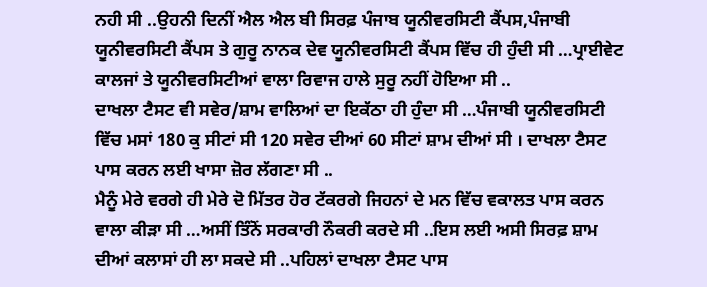ਨਹੀ ਸੀ ..ਉਹਨੀ ਦਿਨੀਂ ਐਲ ਐਲ ਬੀ ਸਿਰਫ਼ ਪੰਜਾਬ ਯੂਨੀਵਰਸਿਟੀ ਕੈਂਪਸ,ਪੰਜਾਬੀ ਯੂਨੀਵਰਸਿਟੀ ਕੈਂਪਸ ਤੇ ਗੁਰੂ ਨਾਨਕ ਦੇਵ ਯੂਨੀਵਰਸਿਟੀ ਕੈਂਪਸ ਵਿੱਚ ਹੀ ਹੁੰਦੀ ਸੀ …ਪ੍ਰਾਈਵੇਟ ਕਾਲਜਾਂ ਤੇ ਯੂਨੀਵਰਸਿਟੀਆਂ ਵਾਲਾ ਰਿਵਾਜ ਹਾਲੇ ਸੁਰੂ ਨਹੀਂ ਹੋਇਆ ਸੀ ..
ਦਾਖਲਾ ਟੈਸਟ ਵੀ ਸਵੇਰ/ਸ਼ਾਮ ਵਾਲਿਆਂ ਦਾ ਇਕੱਠਾ ਹੀ ਹੁੰਦਾ ਸੀ …ਪੰਜਾਬੀ ਯੂਨੀਵਰਸਿਟੀ ਵਿੱਚ ਮਸਾਂ 180 ਕੁ ਸੀਟਾਂ ਸੀ 120 ਸਵੇਰ ਦੀਆਂ 60 ਸੀਟਾਂ ਸ਼ਾਮ ਦੀਆਂ ਸੀ । ਦਾਖਲਾ ਟੈਸਟ ਪਾਸ ਕਰਨ ਲਈ ਖਾਸਾ ਜ਼ੋਰ ਲੱਗਣਾ ਸੀ ..
ਮੈਨੂੰ ਮੇਰੇ ਵਰਗੇ ਹੀ ਮੇਰੇ ਦੋ ਮਿੱਤਰ ਹੋਰ ਟੱਕਰਗੇ ਜਿਹਨਾਂ ਦੇ ਮਨ ਵਿੱਚ ਵਕਾਲਤ ਪਾਸ ਕਰਨ ਵਾਲਾ ਕੀੜਾ ਸੀ …ਅਸੀਂ ਤਿੰਨੋਂ ਸਰਕਾਰੀ ਨੌਕਰੀ ਕਰਦੇ ਸੀ ..ਇਸ ਲਈ ਅਸੀ ਸਿਰਫ਼ ਸ਼ਾਮ ਦੀਆਂ ਕਲਾਸਾਂ ਹੀ ਲਾ ਸਕਦੇ ਸੀ ..ਪਹਿਲਾਂ ਦਾਖਲਾ ਟੈਸਟ ਪਾਸ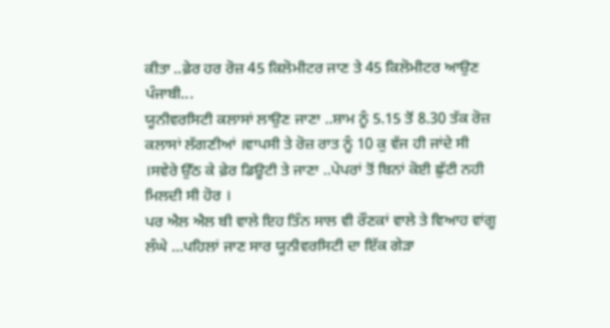ਕੀਤਾ ..ਫ਼ੇਰ ਹਰ ਰੋਜ਼ 45 ਕਿਲੋਮੀਟਰ ਜਾਣ ਤੇ 45 ਕਿਲੋਮੀਟਰ ਆਉਣ ਪੰਜਾਬੀ...
ਯੂਨੀਵਰਸਿਟੀ ਕਲਾਸਾਂ ਲਾਉਣ ਜਾਣਾ ..ਸ਼ਾਮ ਨੂੰ 5.15 ਤੋਂ 8.30 ਤੱਕ ਰੋਜ਼ ਕਲਾਸਾਂ ਲੱਗਣੀਆਂ ।ਵਾਪਸੀ ਤੇ ਰੋਜ਼ ਰਾਤ ਨੂੰ 10 ਕੁ ਵੱਜ ਹੀ ਜਾਂਦੇ ਸੀ ।ਸਵੇਰੇ ਉੱਠ ਕੇ ਫ਼ੇਰ ਡਿਊਟੀ ਤੇ ਜਾਣਾ ..ਪੇਪਰਾਂ ਤੋਂ ਬਿਨਾਂ ਕੋਈ ਛੁੱਟੀ ਨਹੀ ਮਿਲਦੀ ਸੀ ਹੋਰ ।
ਪਰ ਐਲ ਐਲ ਬੀ ਵਾਲੇ ਇਹ ਤਿੰਨ ਸਾਲ ਵੀ ਰੌਣਕਾਂ ਵਾਲੇ ਤੇ ਵਿਆਹ ਵਾਂਗੂ ਲੰਘੇ …ਪਹਿਲਾਂ ਜਾਣ ਸਾਰ ਯੂਨੀਵਰਸਿਟੀ ਦਾ ਇੱਕ ਗੇੜਾ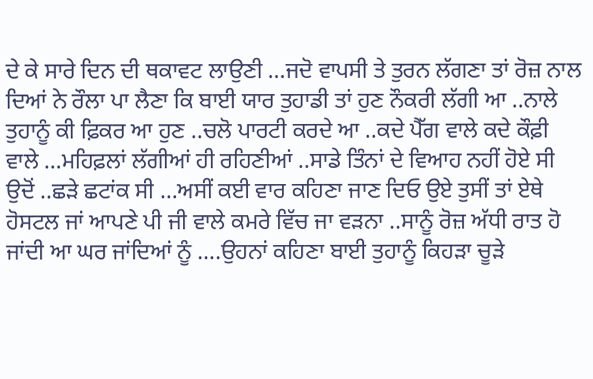ਦੇ ਕੇ ਸਾਰੇ ਦਿਨ ਦੀ ਥਕਾਵਟ ਲਾਉਣੀ …ਜਦੋ ਵਾਪਸੀ ਤੇ ਤੁਰਨ ਲੱਗਣਾ ਤਾਂ ਰੋਜ਼ ਨਾਲ ਦਿਆਂ ਨੇ ਰੌਲਾ ਪਾ ਲੈਣਾ ਕਿ ਬਾਈ ਯਾਰ ਤੁਹਾਡੀ ਤਾਂ ਹੁਣ ਨੌਕਰੀ ਲੱਗੀ ਆ ..ਨਾਲੇ ਤੁਹਾਨੂੰ ਕੀ ਫ਼ਿਕਰ ਆ ਹੁਣ ..ਚਲੋ ਪਾਰਟੀ ਕਰਦੇ ਆ ..ਕਦੇ ਪੈੱਗ ਵਾਲੇ ਕਦੇ ਕੌਫ਼ੀ ਵਾਲੇ …ਮਹਿਫ਼ਲਾਂ ਲੱਗੀਆਂ ਹੀ ਰਹਿਣੀਆਂ ..ਸਾਡੇ ਤਿੰਨਾਂ ਦੇ ਵਿਆਹ ਨਹੀਂ ਹੋਏ ਸੀ ਉਦੋਂ ..ਛੜੇ ਛਟਾਂਕ ਸੀ …ਅਸੀਂ ਕਈ ਵਾਰ ਕਹਿਣਾ ਜਾਣ ਦਿਓ ਉਏ ਤੁਸੀਂ ਤਾਂ ਏਥੇ ਹੋਸਟਲ ਜਾਂ ਆਪਣੇ ਪੀ ਜੀ ਵਾਲੇ ਕਮਰੇ ਵਿੱਚ ਜਾ ਵੜਨਾ ..ਸਾਨੂੰ ਰੋਜ਼ ਅੱਧੀ ਰਾਤ ਹੋ ਜਾਂਦੀ ਆ ਘਰ ਜਾਂਦਿਆਂ ਨੂੰ ….ਉਹਨਾਂ ਕਹਿਣਾ ਬਾਈ ਤੁਹਾਨੂੰ ਕਿਹੜਾ ਚੂੜੇ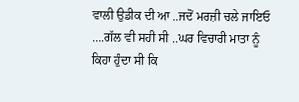ਵਾਲੀ ਉਡੀਕ ਦੀ ਆ ..ਜਦੋਂ ਮਰਜ਼ੀ ਚਲੇ ਜਾਇਓ ….ਗੱਲ ਵੀ ਸਹੀ ਸੀ ..ਘਰ ਵਿਚਾਰੀ ਮਾਤਾ ਨੂੰ ਕਿਹਾ ਹੁੰਦਾ ਸੀ ਕਿ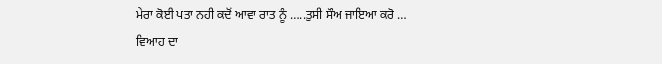ਮੇਰਾ ਕੋਈ ਪਤਾ ਨਹੀ ਕਦੋਂ ਆਵਾ ਰਾਤ ਨੂੰ …..ਤੁਸੀ ਸੌਅ ਜਾਇਆ ਕਰੋ …
ਵਿਆਹ ਦਾ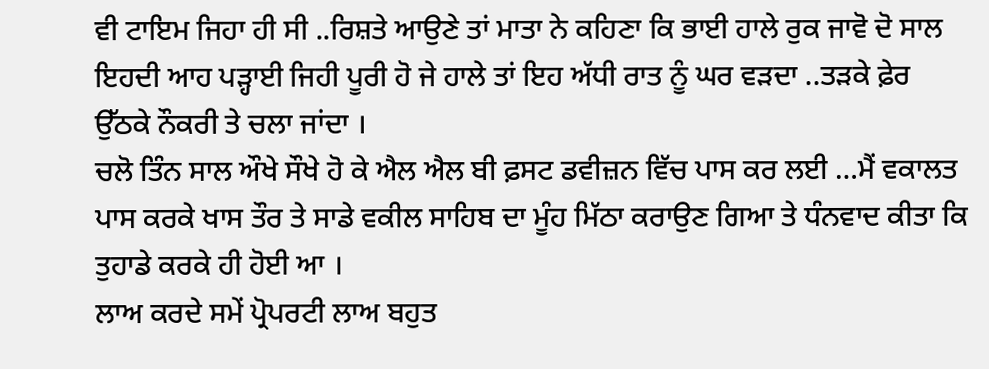ਵੀ ਟਾਇਮ ਜਿਹਾ ਹੀ ਸੀ ..ਰਿਸ਼ਤੇ ਆਉਣੇ ਤਾਂ ਮਾਤਾ ਨੇ ਕਹਿਣਾ ਕਿ ਭਾਈ ਹਾਲੇ ਰੁਕ ਜਾਵੋ ਦੋ ਸਾਲ ਇਹਦੀ ਆਹ ਪੜ੍ਹਾਈ ਜਿਹੀ ਪੂਰੀ ਹੋ ਜੇ ਹਾਲੇ ਤਾਂ ਇਹ ਅੱਧੀ ਰਾਤ ਨੂੰ ਘਰ ਵੜਦਾ ..ਤੜਕੇ ਫ਼ੇਰ ਉੱਠਕੇ ਨੌਕਰੀ ਤੇ ਚਲਾ ਜਾਂਦਾ ।
ਚਲੋ ਤਿੰਨ ਸਾਲ ਔਖੇ ਸੌਖੇ ਹੋ ਕੇ ਐਲ ਐਲ ਬੀ ਫ਼ਸਟ ਡਵੀਜ਼ਨ ਵਿੱਚ ਪਾਸ ਕਰ ਲਈ …ਮੈਂ ਵਕਾਲਤ ਪਾਸ ਕਰਕੇ ਖਾਸ ਤੌਰ ਤੇ ਸਾਡੇ ਵਕੀਲ ਸਾਹਿਬ ਦਾ ਮੂੰਹ ਮਿੱਠਾ ਕਰਾਉਣ ਗਿਆ ਤੇ ਧੰਨਵਾਦ ਕੀਤਾ ਕਿ ਤੁਹਾਡੇ ਕਰਕੇ ਹੀ ਹੋਈ ਆ ।
ਲਾਅ ਕਰਦੇ ਸਮੇਂ ਪ੍ਰੋਪਰਟੀ ਲਾਅ ਬਹੁਤ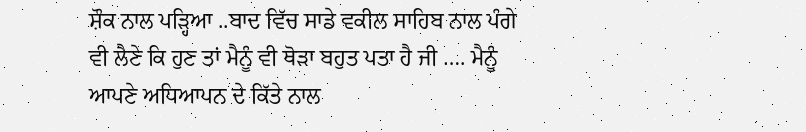ਸ਼ੌਕ ਨਾਲ ਪੜ੍ਹਿਆ ..ਬਾਦ ਵਿੱਚ ਸਾਡੇ ਵਕੀਲ ਸਾਹਿਬ ਨਾਲ ਪੰਗੇ ਵੀ ਲੈਣੇ ਕਿ ਹੁਣ ਤਾਂ ਮੈਨੂੰ ਵੀ ਥੋੜਾ ਬਹੁਤ ਪਤਾ ਹੈ ਜੀ …. ਮੈਨੂੰ ਆਪਣੇ ਅਧਿਆਪਨ ਦੇ ਕਿੱਤੇ ਨਾਲ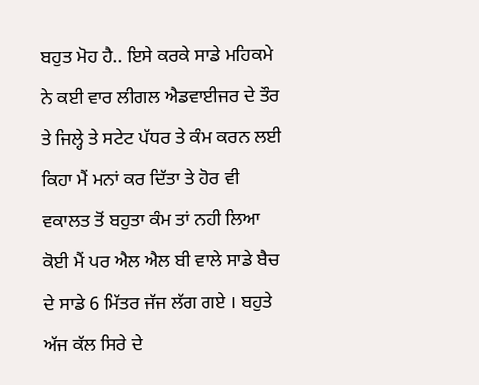ਬਹੁਤ ਮੋਹ ਹੈ.. ਇਸੇ ਕਰਕੇ ਸਾਡੇ ਮਹਿਕਮੇ ਨੇ ਕਈ ਵਾਰ ਲੀਗਲ ਐਡਵਾਈਜਰ ਦੇ ਤੌਰ ਤੇ ਜਿਲ੍ਹੇ ਤੇ ਸਟੇਟ ਪੱਧਰ ਤੇ ਕੰਮ ਕਰਨ ਲਈ ਕਿਹਾ ਮੈਂ ਮਨਾਂ ਕਰ ਦਿੱਤਾ ਤੇ ਹੋਰ ਵੀ ਵਕਾਲਤ ਤੋਂ ਬਹੁਤਾ ਕੰਮ ਤਾਂ ਨਹੀ ਲਿਆ ਕੋਈ ਮੈਂ ਪਰ ਐਲ ਐਲ ਬੀ ਵਾਲੇ ਸਾਡੇ ਬੈਚ ਦੇ ਸਾਡੇ 6 ਮਿੱਤਰ ਜੱਜ ਲੱਗ ਗਏ । ਬਹੁਤੇ ਅੱਜ ਕੱਲ ਸਿਰੇ ਦੇ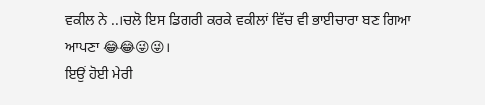ਵਕੀਲ ਨੇ ..।ਚਲੋ ਇਸ ਡਿਗਰੀ ਕਰਕੇ ਵਕੀਲਾਂ ਵਿੱਚ ਵੀ ਭਾਈਚਾਰਾ ਬਣ ਗਿਆ ਆਪਣਾ 😂😂😜😜।
ਇਉਂ ਹੋਈ ਮੇਰੀ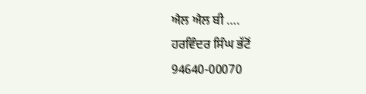ਐਲ ਐਲ ਬੀ ….
ਹਰਵਿੰਦਰ ਸਿੰਘ ਭੱਟੋਂ
94640-00070